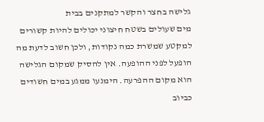גלישה בחצר והקשר למתקנים בבית
מים שעולים בשטח חיצוני יכולים להיות קשורים למקטע שמשרת כמה נקודות, ולכן חשוב לדעת מה הופעל לפני ההופעה. אין להסיק שמקום הגלישה הוא מקום ההפרעה. הימנעו ממגע במים חשודים כביוב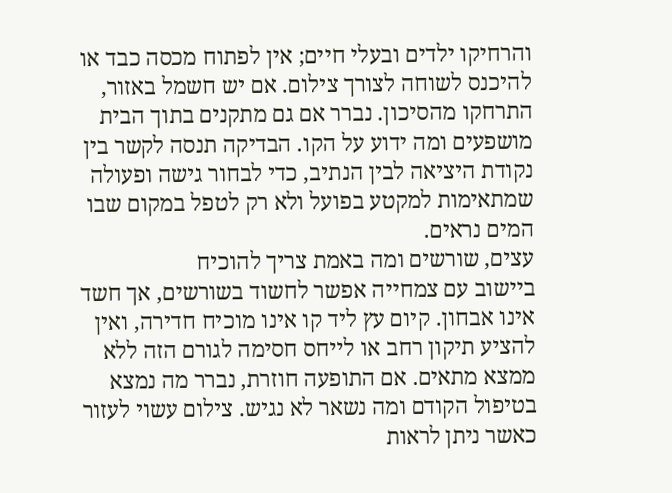והרחיקו ילדים ובעלי חיים; אין לפתוח מכסה כבד או להיכנס לשוחה לצורך צילום. אם יש חשמל באזור, התרחקו מהסיכון. נברר אם גם מתקנים בתוך הבית מושפעים ומה ידוע על הקו. הבדיקה תנסה לקשר בין נקודת היציאה לבין הנתיב, כדי לבחור גישה ופעולה שמתאימות למקטע בפועל ולא רק לטפל במקום שבו המים נראים.
עצים, שורשים ומה באמת צריך להוכיח
ביישוב עם צמחייה אפשר לחשוד בשורשים, אך חשד אינו אבחון. קיום עץ ליד קו אינו מוכיח חדירה, ואין להציע תיקון רחב או לייחס חסימה לגורם הזה ללא ממצא מתאים. אם התופעה חוזרת, נברר מה נמצא בטיפול הקודם ומה נשאר לא נגיש. צילום עשוי לעזור כאשר ניתן לראות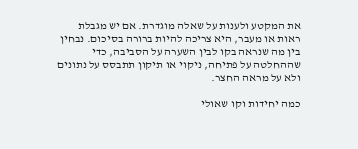את המקטע ולענות על שאלה מוגדרת. אם יש מגבלת ראות או מעבר, היא צריכה להיות ברורה בסיכום. נבחין בין מה שנראה בקו לבין השערה על הסביבה, כדי שההחלטה על פתיחה, ניקוי או תיקון תתבסס על נתונים ולא על מראה החצר.

כמה יחידות וקו שאולי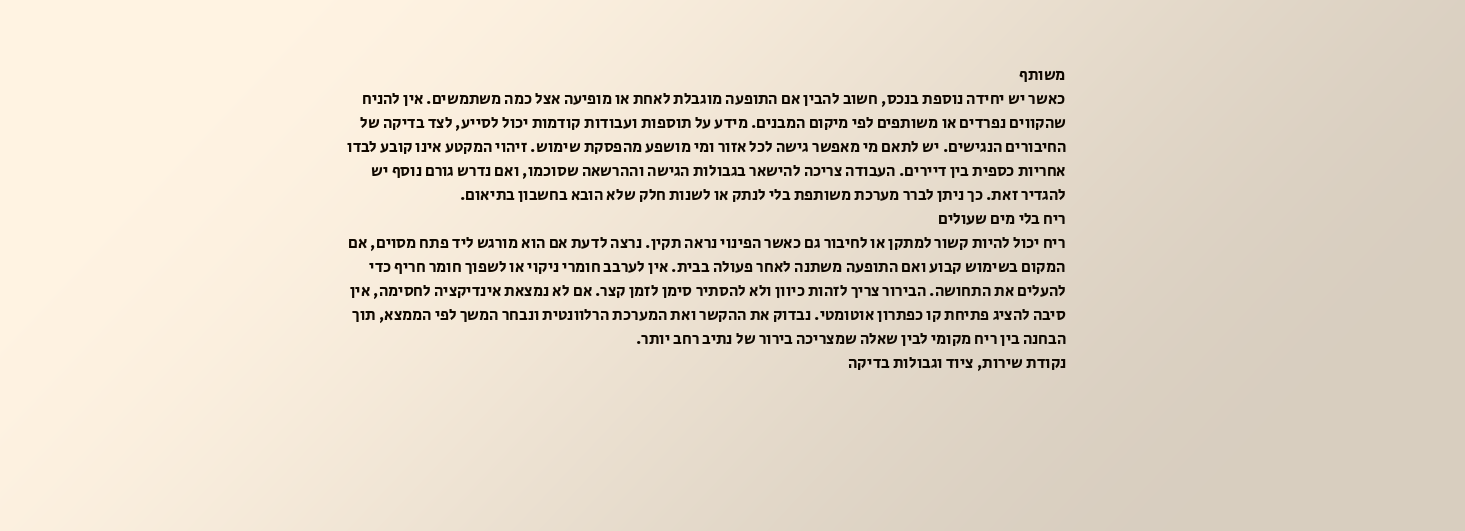משותף
כאשר יש יחידה נוספת בנכס, חשוב להבין אם התופעה מוגבלת לאחת או מופיעה אצל כמה משתמשים. אין להניח שהקווים נפרדים או משותפים לפי מיקום המבנים. מידע על תוספות ועבודות קודמות יכול לסייע, לצד בדיקה של החיבורים הנגישים. יש לתאם מי מאפשר גישה לכל אזור ומי מושפע מהפסקת שימוש. זיהוי המקטע אינו קובע לבדו אחריות כספית בין דיירים. העבודה צריכה להישאר בגבולות הגישה וההרשאה שסוכמו, ואם נדרש גורם נוסף יש להגדיר זאת. כך ניתן לברר מערכת משותפת בלי לנתק או לשנות חלק שלא הובא בחשבון בתיאום.
ריח בלי מים שעולים
ריח יכול להיות קשור למתקן או לחיבור גם כאשר הפינוי נראה תקין. נרצה לדעת אם הוא מורגש ליד פתח מסוים, אם המקום בשימוש קבוע ואם התופעה משתנה לאחר פעולה בבית. אין לערבב חומרי ניקוי או לשפוך חומר חריף כדי להעלים את התחושה. הבירור צריך לזהות כיוון ולא להסתיר סימן לזמן קצר. אם לא נמצאת אינדיקציה לחסימה, אין סיבה להציג פתיחת קו כפתרון אוטומטי. נבדוק את ההקשר ואת המערכת הרלוונטית ונבחר המשך לפי הממצא, תוך הבחנה בין ריח מקומי לבין שאלה שמצריכה בירור של נתיב רחב יותר.
נקודת שירות, ציוד וגבולות בדיקה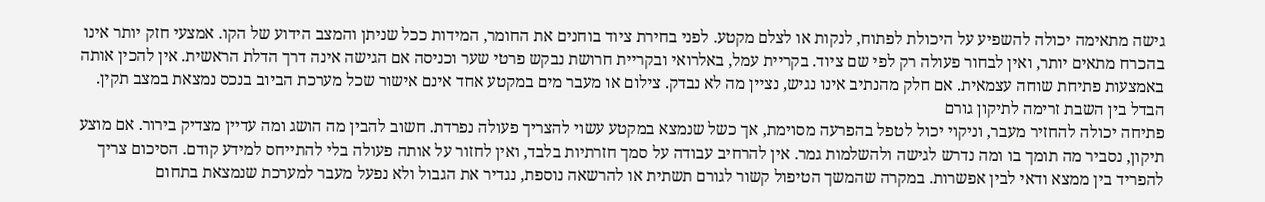גישה מתאימה יכולה להשפיע על היכולת לפתוח, לנקות או לצלם מקטע. לפני בחירת ציוד בוחנים את החומר, המידות ככל שניתן והמצב הידוע של הקו. אמצעי חזק יותר אינו בהכרח מתאים יותר, ואין לבחור פעולה רק לפי שם ציוד. בקריית עמל, באלרואי ובקריית חרושת נבקש פרטי שער וכניסה אם הגישה אינה דרך הדלת הראשית. אין להכין אותה באמצעות פתיחת שוחה עצמאית. אם חלק מהנתיב אינו נגיש, נציין מה לא נבדק. צילום או מעבר מים במקטע אחד אינם אישור שכל מערכת הביוב בנכס נמצאת במצב תקין.
הבדל בין השבת זרימה לתיקון גורם
פתיחה יכולה להחזיר מעבר, וניקוי יכול לטפל בהפרעה מסוימת, אך כשל שנמצא במקטע עשוי להצריך פעולה נפרדת. חשוב להבין מה הושג ומה עדיין מצדיק בירור. אם מוצע תיקון, נסביר מה תומך בו ומה נדרש לגישה ולהשלמות גמר. אין להרחיב עבודה על סמך חזרתיות בלבד, ואין לחזור על אותה פעולה בלי להתייחס למידע קודם. הסיכום צריך להפריד בין ממצא ודאי לבין אפשרות. במקרה שהמשך הטיפול קשור לגורם תשתית או להרשאה נוספת, נגדיר את הגבול ולא נפעל מעבר למערכת שנמצאת בתחום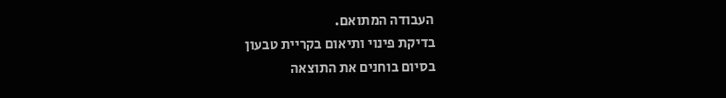העבודה המתואם.
בדיקת פינוי ותיאום בקריית טבעון
בסיום בוחנים את התוצאה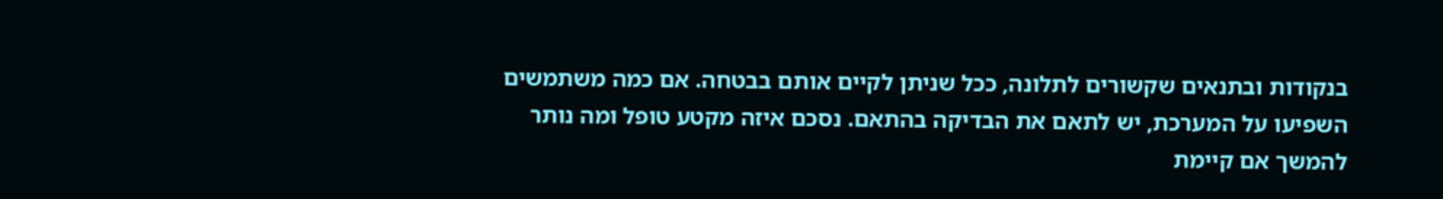בנקודות ובתנאים שקשורים לתלונה, ככל שניתן לקיים אותם בבטחה. אם כמה משתמשים השפיעו על המערכת, יש לתאם את הבדיקה בהתאם. נסכם איזה מקטע טופל ומה נותר להמשך אם קיימת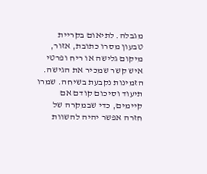מגבלה. לתיאום בקריית טבעון מסרו כתובת, אזור, מיקום גלישה או ריח ופרטי איש קשר שמכיר את הגישה. הזמינות נקבעת בשיחה. שמרו תיעוד וסיכום קודם אם קיימים, כדי שבמקרה של חזרה אפשר יהיה להשוות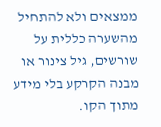ממצאים ולא להתחיל מהשערה כללית על שורשים, גיל צינור או מבנה הקרקע בלי מידע מתוך הקו.